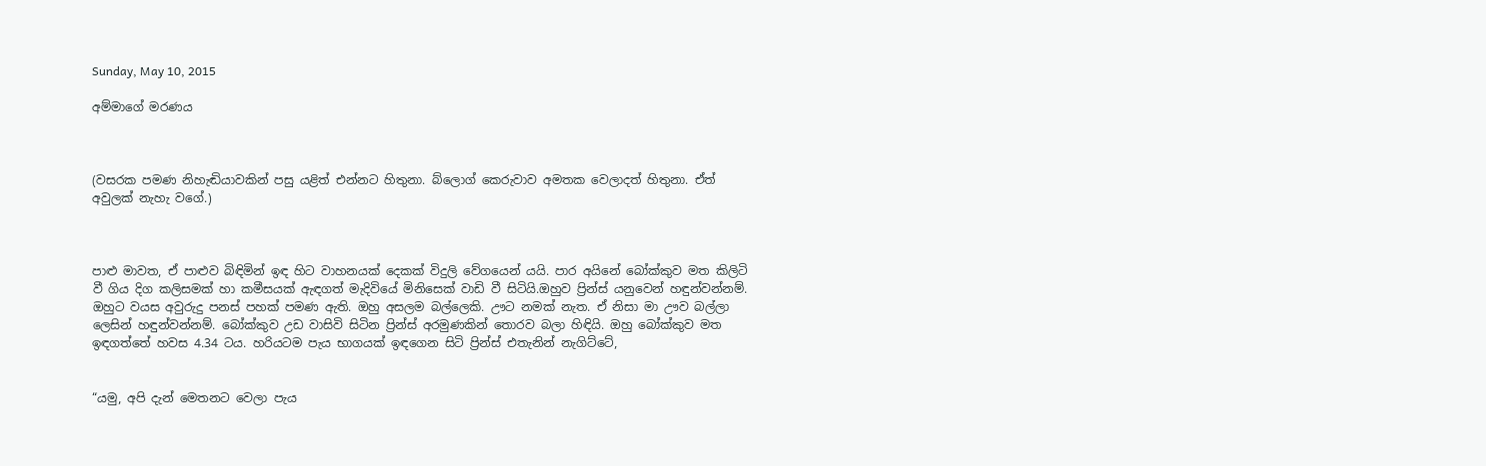Sunday, May 10, 2015

අම්මාගේ මරණය



(වසරක පමණ නිහැඬියාවකින් පසු යළිත් එන්නට හිතුනා. බ්ලොග් කෙරුවාව අමතක වෙලාදත් හිතුනා. ඒත් අවුලක් නැහැ වගේ.)



පාළු මාවත, ඒ පාළුව බිඳිමින් ඉඳ හිට වාහනයක් දෙකක් විදුලි වේගයෙන් යයි. පාර අයිනේ බෝක්කුව මත කිලිටි වී ගිය දිග කලිසමක් හා කමීසයක් ඇඳගත් මැදිවියේ මිනිසෙක් වාඩි වී සිටියි.ඔහුව ප්‍රින්ස් යනුවෙන් හඳුන්වන්නම්. ඔහුට වයස අවුරුදු පනස් පහක් පමණ ඇති. ඔහු අසලම බල්ලෙකි. ඌට නමක් නැත. ඒ නිසා මා ඌව බල්ලා ලෙසින් හඳුන්වන්නම්. බෝක්කුව උඩ වාසිවි සිටින ප්‍රින්ස් අරමුණකින් තොරව බලා හිඳියි. ඔහු බෝක්කුව මත ඉඳගත්තේ හවස 4.34 ටය. හරියටම පැය භාගයක් ඉඳගෙන සිටි ප්‍රින්ස් එතැනින් නැගිට්ටේ,


“යමු, අපි දැන් මෙතනට වෙලා පැය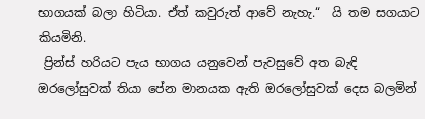භාගයක් බලා හිටියා. ඒත් කවුරුත් ආවේ නැහැ.“  යි තම සගයාට කියමිනි.
 ප්‍රින්ස් හරියට පැය භාගය යනුවෙන් පැවසුවේ අත බැඳි ඔරලෝසුවක් තියා පේන මානයක ඇති ඔරලෝසුවක් දෙස බලමින්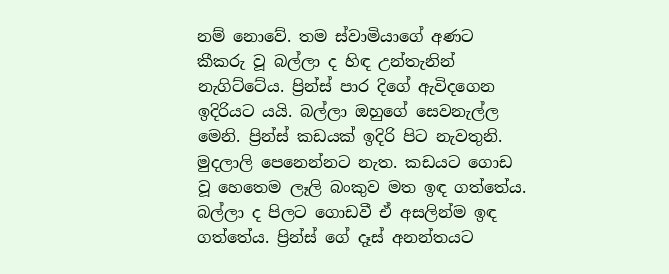නම් නොවේ. තම ස්වාමියාගේ අණට කීකරු වූ බල්ලා ද හිඳ උන්තැනින් නැගිට්ටේය. ප්‍රින්ස් පාර දිගේ ඇවිදගෙන ඉදිරියට යයි. බල්ලා ඔහුගේ සෙවනැල්ල මෙනි. ප්‍රින්ස් කඩයක් ඉදිරි පිට නැවතුනි. මුදලාලි පෙනෙන්නට නැත. කඩයට ගොඩ වූ හෙතෙම ලෑලි බංකුව මත ඉඳ ගත්තේය. බල්ලා ද පිලට ගොඩවී ඒ අසලින්ම ඉඳ ගත්තේය. ප්‍රින්ස් ගේ දෑස් අනන්තයට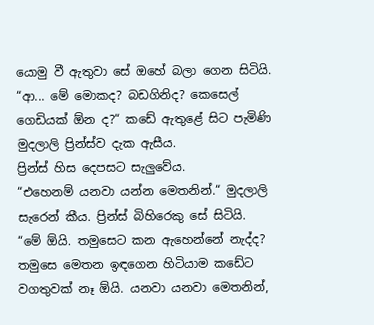යොමු වී ඇතුවා සේ ඔහේ බලා ගෙන සිටියි.
“ආ... මේ මොකද? බඩගිනිද? කෙසෙල් ගෙඩියක් ඕන ද?“ කඩේ ඇතුළේ සිට පැමිණි මුදලාලි ප්‍රින්ස්ව දැක ඇසීය.
ප්‍රින්ස් හිස දෙපසට සැලුවේය.
“එහෙනම් යනවා යන්න මෙතනින්.“ මුදලාලි සැරෙන් කීය. ප්‍රින්ස් බිහිරෙකු සේ සිටියි.
“මේ ඕයි. තමුසෙට කන ඇහෙන්නේ නැද්ද? තමුසෙ මෙතන ඉඳගෙන හිටියාම කඩේට වගතුවක් නෑ ඕයි. යනවා යනවා මෙතනින්,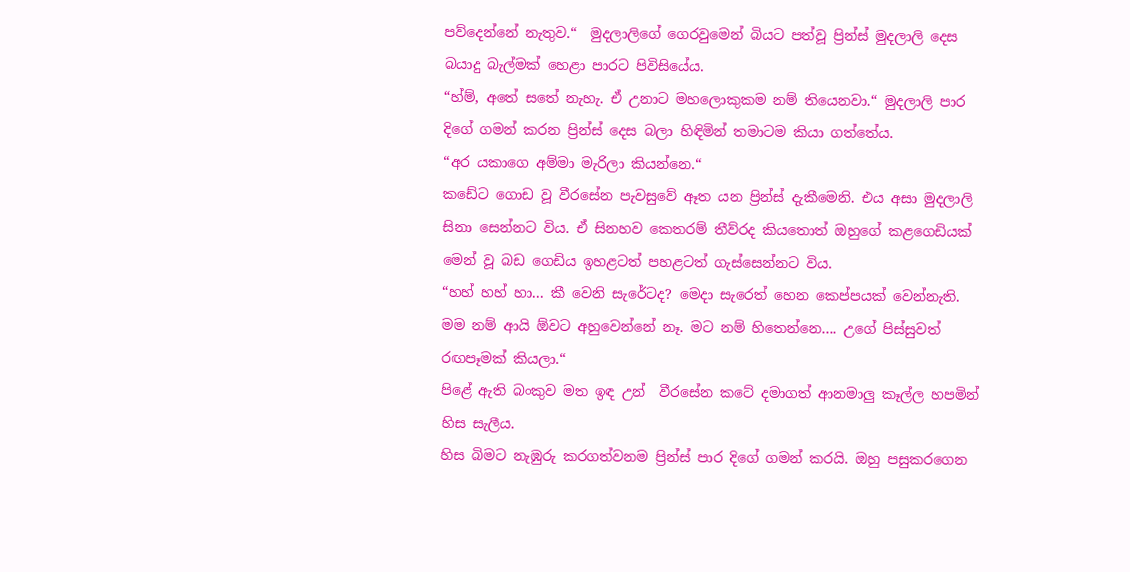පව්දෙන්නේ නැතුව.“  මුදලාලිගේ ගෙරවුමෙන් බියට පත්වූ ප්‍රින්ස් මුදලාලි දෙස බයාදු බැල්මක් හෙළා පාරට පිවිසියේය.
“හ්ම්, අතේ සතේ නැහැ. ඒ උනාට මහලොකුකම නම් තියෙනවා.“ මුදලාලි පාර දිගේ ගමන් කරන ප්‍රින්ස් දෙස බලා හිඳිමින් තමාටම කියා ගත්තේය.
“අර යකාගෙ අම්මා මැරිලා කියන්නෙ.“
කඩේට ගොඩ වූ වීරසේන පැවසුවේ ඈත යන ප්‍රින්ස් දැකීමෙනි. එය අසා මුදලාලි සිනා සෙන්නට විය. ඒ සිනහව කෙතරම් තීව්රද කියතොත් ඔහුගේ කළගෙඩියක් මෙන් වූ බඩ ගෙඩිය ඉහළටත් පහළටත් ගැස්සෙන්නට විය.
“හහ් හහ් හා... කී වෙනි සැරේටද? මෙදා සැරෙත් හෙන කෙප්පයක් වෙන්නැති. මම නම් ආයි ඕවට අහුවෙන්නේ නෑ. මට නම් හිතෙන්නෙ.... උගේ පිස්සුවත් රඟපෑමක් කියලා.“
පිළේ ඇති බංකුව මත ඉඳ උන්  වීරසේන කටේ දමාගත් ආනමාලු කෑල්ල හපමින් හිස සැලීය.
හිස බිමට නැඹුරු කරගත්වනම ප්‍රින්ස් පාර දිගේ ගමන් කරයි. ඔහු පසුකරගෙන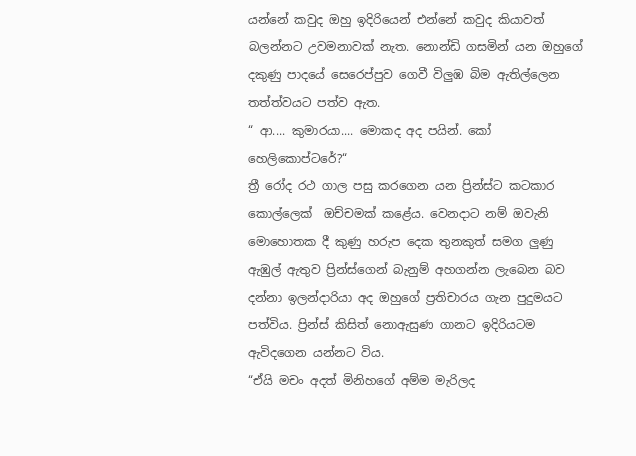යන්නේ කවුද ඔහු ඉදිරියෙන් එන්නේ කවුද කියාවත් බලන්නට උවමනාවක් නැත. නොන්ඩි ගසමින් යන ඔහුගේ දකුණු පාදයේ සෙරෙප්පුව ගෙවී විලුඹ බිම ඇතිල්ලෙන තත්ත්වයට පත්ව ඇත.
“ ආ.... කුමාරයා.... මොකද අද පයින්. කෝ හෙලිකොප්ටරේ?“
ත්‍රී රෝද රථ ගාල පසු කරගෙන යන ප්‍රින්ස්ට කටකාර කොල්ලෙක්  ඔච්චමක් කළේය. වෙනදාට නම් ඔවැනි මොහොතක දී කුණු හරුප දෙක තුනකුත් සමග ලුණු ඇඹුල් ඇතුව ප්‍රින්ස්ගෙන් බැනුම් අහගන්න ලැබෙන බව දන්නා ඉලන්දාරියා අද ඔහුගේ ප්‍රතිචාරය ගැන පුදුමයට පත්විය. ප්‍රින්ස් කිසිත් නොඇසුණ ගානට ඉදිරියටම ඇවිදගෙන යන්නට විය.
“ඒයි මචං අදත් මිනිහගේ අම්ම මැරිලද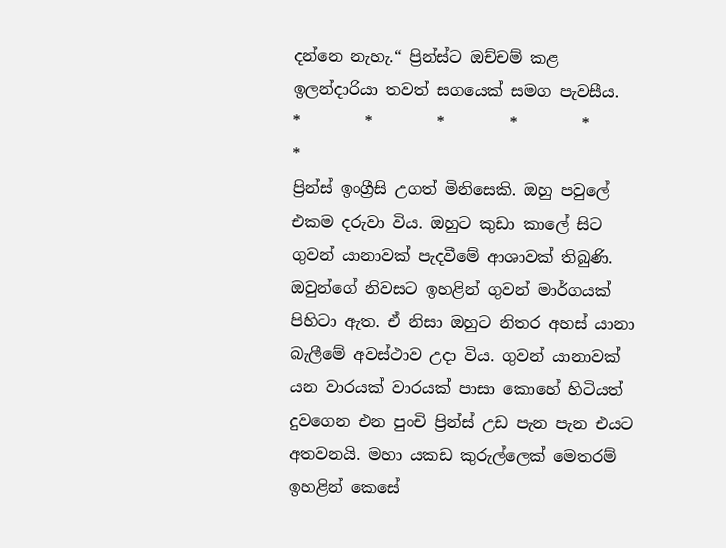දන්නෙ නැහැ.“ ප්‍රින්ස්ට ඔච්චම් කළ ඉලන්දාරියා තවත් සගයෙක් සමග පැවසීය.
*        *        *        *        *        *
ප්‍රින්ස් ඉංග්‍රීසි උගත් මිනිසෙකි. ඔහු පවුලේ එකම දරුවා විය. ඔහුට කුඩා කාලේ සිට ගුවන් යානාවක් පැදවීමේ ආශාවක් තිබුණි. ඔවුන්ගේ නිවසට ඉහළින් ගුවන් මාර්ගයක් පිහිටා ඇත. ඒ නිසා ඔහුට නිතර අහස් යානා බැලීමේ අවස්ථාව උදා විය. ගුවන් යානාවක් යන වාරයක් වාරයක් පාසා කොහේ හිටියත් දුවගෙන එන පුංචි ප්‍රින්ස් උඩ පැන පැන එයට අතවනයි. මහා යකඩ කුරුල්ලෙක් මෙතරම් ඉහළින් කෙසේ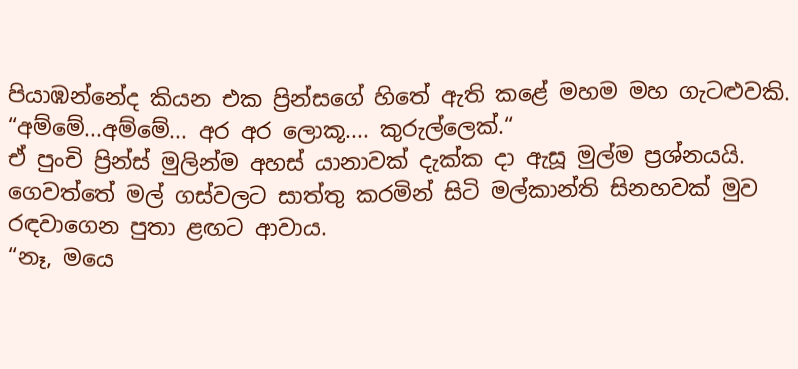පියාඹන්නේද කියන එක ප්‍රින්සගේ හිතේ ඇති කළේ මහම මහ ගැටළුවකි.
“අම්මේ...අම්මේ... අර අර ලොකූ.... කුරුල්ලෙක්.“
ඒ පුංචි ප්‍රින්ස් මුලින්ම අහස් යානාවක් දැක්ක දා ඇසූ මුල්ම ප්‍රශ්නයයි. ගෙවත්තේ මල් ගස්වලට සාත්තු කරමින් සිටි මල්කාන්ති සිනහවක් මුව රඳවාගෙන පුතා ළඟට ආවාය.
“නෑ, මයෙ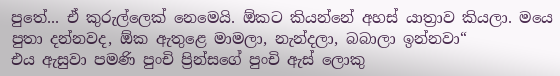පුතේ... ඒ කුරුල්ලෙක් නෙමෙයි. ඕකට කියන්නේ අහස් යාත්‍රාව කියලා. මයෙ පුතා දන්නවද, ඕක ඇතුළෙ මාමලා, නැන්දලා, බබාලා ඉන්නවා“
එය ඇසුවා පමණි පුංචි ප්‍රින්සගේ පුංචි ඇස් ලොකු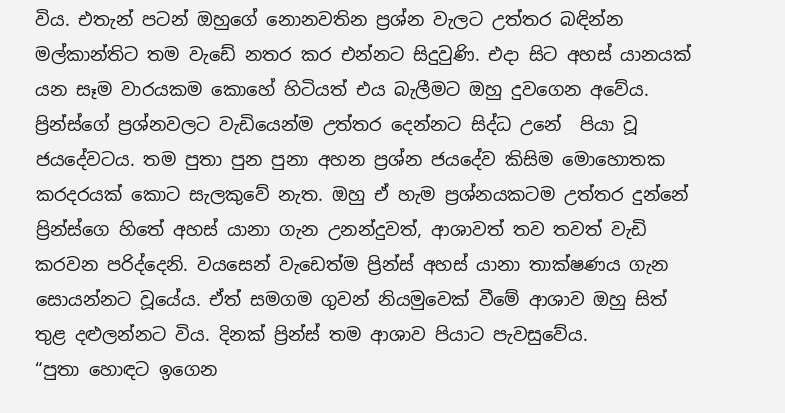විය. එතැන් පටන් ඔහුගේ නොනවතින ප්‍රශ්න වැලට උත්තර බඳින්න මල්කාන්තිට තම වැඩේ නතර කර එන්නට සිදුවුණි. එදා සිට අහස් යානයක් යන සෑම වාරයකම කොහේ හිටියත් එය බැලීමට ඔහු දුවගෙන අවේය. ප්‍රින්ස්ගේ ප්‍රශ්නවලට වැඩියෙන්ම උත්තර දෙන්නට සිද්ධ උනේ  පියා වූ ජයදේවටය. තම පුතා පුන පුනා අහන ප්‍රශ්න ජයදේව කිසිම මොහොතක කරදරයක් කොට සැලකුවේ නැත. ඔහු ඒ හැම ප්‍රශ්නයකටම උත්තර දුන්නේ ප්‍රින්ස්ගෙ හිතේ අහස් යානා ගැන උනන්දුවත්, ආශාවත් තව තවත් වැඩි කරවන පරිද්දෙනි. වයසෙන් වැඩෙත්ම ප්‍රින්ස් අහස් යානා තාක්ෂණය ගැන සොයන්නට වූයේය. ඒත් සමගම ගුවන් නියමුවෙක් වීමේ ආශාව ඔහු සිත් තුළ දළුලන්නට විය. දිනක් ප්‍රින්ස් තම ආශාව පියාට පැවසුවේය.
“පුතා හොඳට ඉගෙන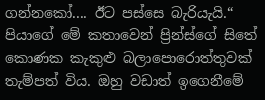ගන්නකෝ.... ඊට පස්සෙ බැරියැයි.“
පියාගේ මේ කතාවෙන් ප්‍රින්ස්ගේ සිතේ කොණක කැකුළු බලාපොරොත්තුවක් තැම්පත් විය. ඔහු වඩාත් ඉගෙනීමේ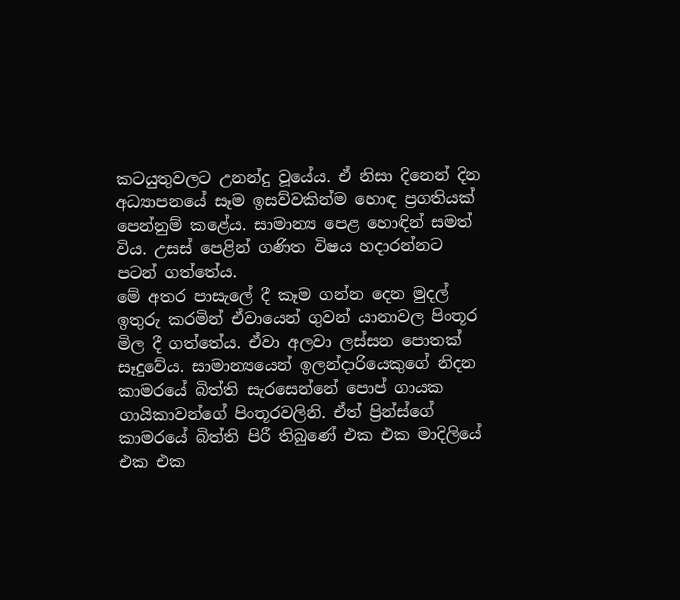කටයුතුවලට උනන්දු වූයේය. ඒ නිසා දිනෙන් දින අධ්‍යාපනයේ සෑම ඉසව්වකින්ම හොඳ ප්‍රගතියක් පෙන්නුම් කළේය. සාමාන්‍ය පෙළ හොඳින් සමත් විය. උසස් පෙළින් ගණිත විෂය හදාරන්නට පටන් ගත්තේය.
මේ අතර පාසැලේ දී කෑම ගන්න දෙන මුදල් ඉතුරු කරමින් ඒවායෙන් ගුවන් යානාවල පිංතූර මිල දී ගත්තේය. ඒවා අලවා ලස්සන පොතක් සෑදුවේය. සාමාන්‍යයෙන් ඉලන්දාරියෙකුගේ නිදන කාමරයේ බිත්ති සැරසෙන්නේ පොප් ගායක ගායිකාවන්ගේ පිංතූරවලිනි. ඒත් ප්‍රින්ස්ගේ කාමරයේ බිත්ති පිරී තිබුණේ එක එක මාදිලියේ එක එක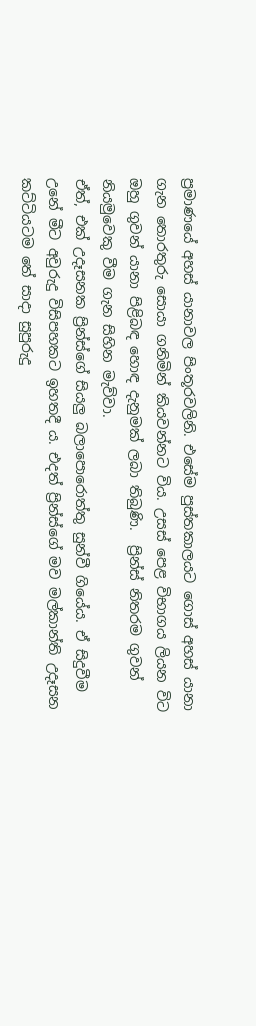ප්‍රමාණයේ අහස් යානාවල පිංතූරවලිනි. එසේම පුස්තකාලයට ගොස් අහස් යානා ගැන තොරතුරු සොයා ගනිමින් කියවන්නට විය. උසස් පෙළ විභාගය ලියන විට ඔහු ගුවන් යානා පිළිබඳ හොඳ දැනුමක් ලබා තිබුණි.  ප්‍රින්ස් නිතරම ගුවන් නියමුවෙකු වීම ගැන සිහින මැව්වා.
ඒත්, එක් උදෑසනක ප්‍රින්ස්ගේ සියලු බලාපොරොත්තු සුන්වී ගියේය. ඒ සිදුවීම උනේ මීට අවුරුදු විසිපහකට ඉහතදී ය. එදත් ප්‍රින්ස්ගේ මව මල්කාන්ති උදෑසන කට්ටියටම තේ සාදා සුපුරුදු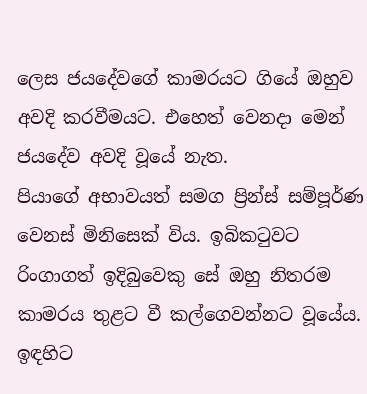ලෙස ජයදේවගේ කාමරයට ගියේ ඔහුව අවදි කරවීමයට. එහෙත් වෙනදා මෙන් ජයදේව අවදි වූයේ නැත.
පියාගේ අභාවයත් සමග ප්‍රින්ස් සම්පූර්ණ වෙනස් මිනිසෙක් විය. ඉබිකටුවට රිංගාගත් ඉදිබුවෙකු සේ ඔහු නිතරම කාමරය තුළට වී කල්ගෙවන්නට වූයේය. ඉඳහිට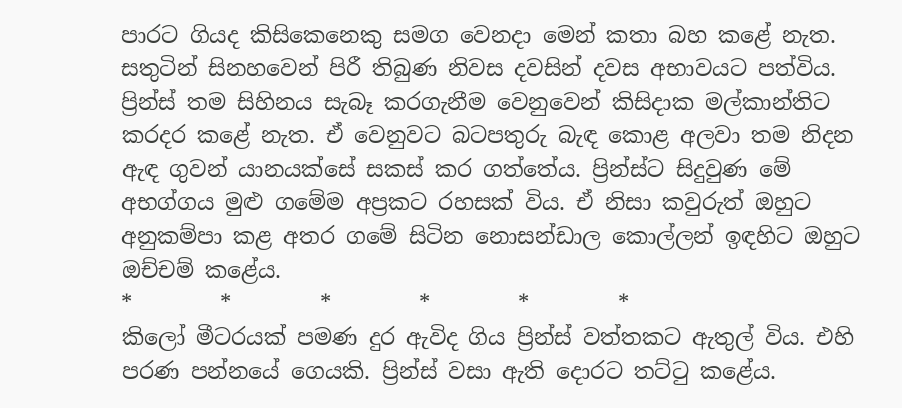පාරට ගියද කිසිකෙනෙකු සමග වෙනදා මෙන් කතා බහ කළේ නැත. සතුටින් සිනහවෙන් පිරී තිබුණ නිවස දවසින් දවස අභාවයට පත්විය. ප්‍රින්ස් තම සිහිනය සැබෑ කරගැනීම වෙනුවෙන් කිසිදාක මල්කාන්තිට කරදර කළේ නැත. ඒ වෙනුවට බටපතුරු බැඳ කොළ අලවා තම නිදන ඇඳ ගුවන් යානයක්සේ සකස් කර ගත්තේය. ප්‍රින්ස්ට සිදුවුණ මේ අභග්ගය මුළු ගමේම අප්‍රකට රහසක් විය. ඒ නිසා කවුරුත් ඔහුට අනුකම්පා කළ අතර ගමේ සිටින නොසන්ඩාල කොල්ලන් ඉඳහිට ඔහුට ඔච්චම් කළේය.
*        *        *        *        *        *
කිලෝ මීටරයක් පමණ දුර ඇවිද ගිය ප්‍රින්ස් වත්තකට ඇතුල් විය. එහි පරණ පන්නයේ ගෙයකි. ප්‍රින්ස් වසා ඇති දොරට තට්ටු කළේය.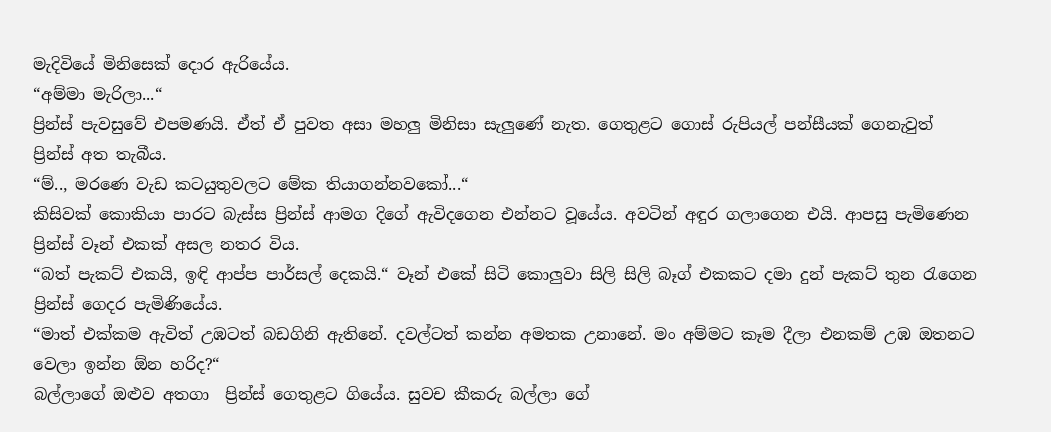මැදිවියේ මිනිසෙක් දොර ඇරියේය.
“අම්මා මැරිලා...“
ප්‍රින්ස් පැවසුවේ එපමණයි. ඒත් ඒ පුවත අසා මහලු මිනිසා සැලුණේ නැත. ගෙතුළට ගොස් රුපියල් පන්සීයක් ගෙනැවුත් ප්‍රින්ස් අත තැබීය.
“ම්.., මරණෙ වැඩ කටයුතුවලට මේක තියාගන්නවකෝ...“
කිසිවක් කොකියා පාරට බැස්ස ප්‍රින්ස් ආමග දිගේ ඇවිදගෙන එන්නට වූයේය. අවටින් අඳුර ගලාගෙන එයි. ආපසු පැමිණෙන ප්‍රින්ස් වෑන් එකක් අසල නතර විය.
“බත් පැකට් එකයි, ඉඳි ආප්ප පාර්සල් දෙකයි.“ වෑන් එකේ සිටි කොලුවා සිලි සිලි බෑග් එකකට දමා දුන් පැකට් තුන රැගෙන ප්‍රින්ස් ගෙදර පැමිණියේය.
“මාත් එක්කම ඇවිත් උඹටත් බඩගිනි ඇතිනේ. දවල්ටත් කන්න අමතක උනානේ. මං අම්මට කෑම දීලා එනකම් උඹ ඔතනට වෙලා ඉන්න ඕන හරිද?“
බල්ලාගේ ඔළුව අතගා  ප්‍රින්ස් ගෙතුළට ගියේය. සුවච කීකරු බල්ලා ගේ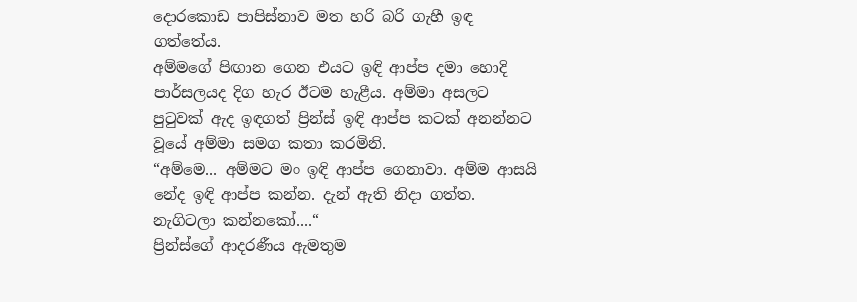දොරකොඩ පාපිස්නාව මත හරි බරි ගැහී ඉඳ ගත්තේය.
අම්මගේ පිඟාන ගෙන එයට ඉඳි ආප්ප දමා හොදි පාර්සලයද දිග හැර ඊටම හැළීය. අම්මා අසලට පුටුවක් ඇද ඉඳගත් ප්‍රින්ස් ඉඳි ආප්ප කටක් අනන්නට වූයේ අම්මා සමග කතා කරමිනි.
“අම්මෙ... අම්මට මං ඉඳි ආප්ප ගෙනාවා. අම්ම ආසයි නේද ඉඳි ආප්ප කන්න. දැන් ඇති නිදා ගත්ත. නැගිටලා කන්නකෝ....“
ප්‍රින්ස්ගේ ආදරණීය ඇමතුම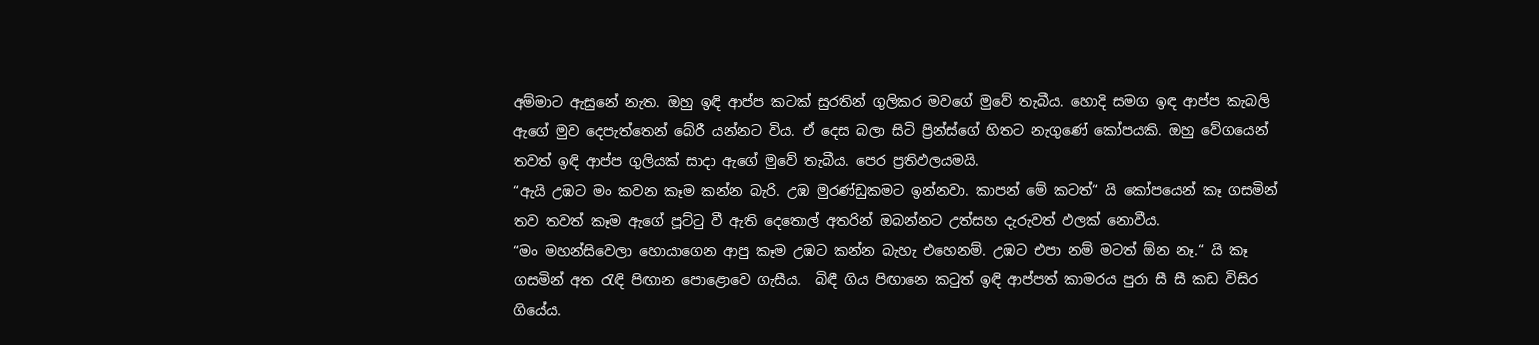අම්මාට ඇසුනේ නැත. ඔහු ඉඳි ආප්ප කටක් සුරතින් ගුලිකර මවගේ මුවේ තැබීය. හොදි සමග ඉඳ ආප්ප කැබලි ඇගේ මුව දෙපැත්තෙන් බේරී යන්නට විය. ඒ දෙස බලා සිටි ප්‍රින්ස්ගේ හිතට නැගුණේ කෝපයකි. ඔහු වේගයෙන් තවත් ඉඳි ආප්ප ගුලියක් සාදා ඇගේ මුවේ තැබීය. පෙර ප්‍රතිඵලයමයි.
“ඇයි උඹට මං කවන කෑම කන්න බැරි. උඹ මුරණ්ඩුකමට ඉන්නවා. කාපන් මේ කටත්“ යි කෝපයෙන් කෑ ගසමින් තව තවත් කෑම ඇගේ පූට්ටු වී ඇති දෙතොල් අතරින් ඔබන්නට උත්සහ දැරුවත් ඵලක් නොවීය.
“මං මහන්සිවෙලා හොයාගෙන ආපු කෑම උඹට කන්න බැහැ එහෙනම්. උඹට එපා නම් මටත් ඕන නෑ.“ යි කෑ ගසමින් අත රැඳි පිඟාන පොළොවෙ ගැසීය.  බිඳී ගිය පිඟානෙ කටුත් ඉඳි ආප්පත් කාමරය පුරා සී සී කඩ විසිර ගියේය.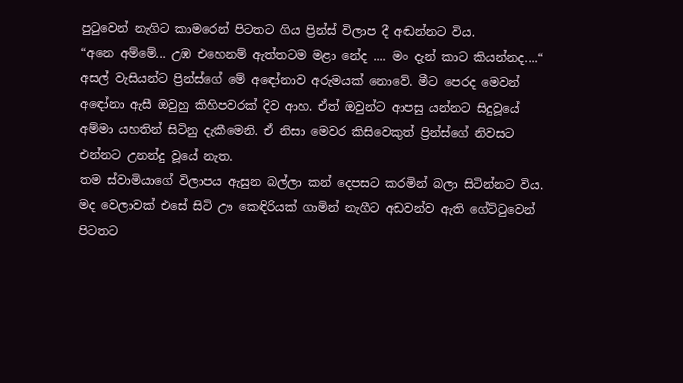පුටුවෙන් නැගිට කාමරෙන් පිටතට ගිය ප්‍රින්ස් විලාප දී අඬන්නට විය.
“අනෙ අම්මේ... උඹ එහෙනම් ඇත්තටම මළා නේද .... මං දැන් කාට කියන්නද....“
අසල් වැසියන්ට ප්‍රින්ස්ගේ මේ අඳෝනාව අරුමයක් නොවේ. මීට පෙරද මෙවන් අඳෝනා ඇසී ඔවුහු කිහිපවරක් දිව ආහ. ඒත් ඔවුන්ට ආපසු යන්නට සිදුවූයේ අම්මා යහතින් සිටිනු දැකීමෙනි. ඒ නිසා මෙවර කිසිවෙකුත් ප්‍රින්ස්ගේ නිවසට එන්නට උනන්දු වූයේ නැත.
තම ස්වාමියාගේ විලාපය ඇසුන බල්ලා කන් දෙපසට කරමින් බලා සිටින්නට විය. මද වෙලාවක් එසේ සිටි ඌ කෙඳිරියක් ගාමින් නැගීට අඩවන්ව ඇති ගේට්ටුවෙන් පිටතට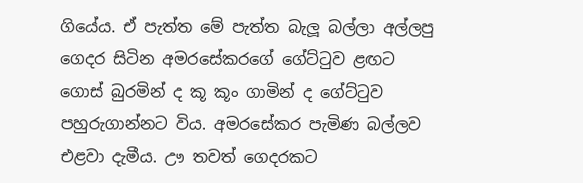ගියේය. ඒ පැත්ත මේ පැත්ත බැලූ බල්ලා අල්ලපු ගෙදර සිටින අමරසේකරගේ ගේට්ටුව ළඟට ගොස් බුරමින් ද කූ කූං ගාමින් ද ගේට්ටුව පහුරුගාන්නට විය. අමරසේකර පැමිණ බල්ලව එළවා දැමීය. ඌ තවත් ගෙදරකට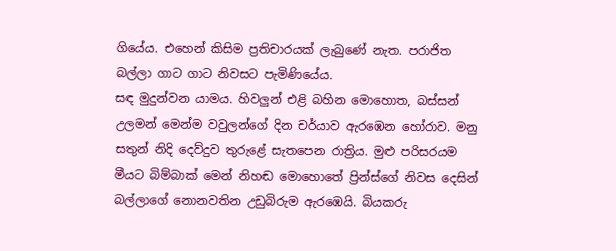ගියේය. එහෙන් කිසිම ප්‍රතිචාරයක් ලැබුණේ නැත. පරාජිත බල්ලා ගාට ගාට නිවසට පැමිණියේය.
සඳ මුදුන්වන යාමය. හිවලුන් එළි බහින මොහොත, බස්සන් උලමන් මෙන්ම වවුලන්ගේ දින චර්යාව ඇරඹෙන හෝරාව. මනු සතුන් නිදි දෙව්දුව තුරුළේ සැතපෙන රාත්‍රිය. මුළු පරිසරයම මීයට බිම්බාක් මෙන් නිහඬ මොහොතේ ප්‍රින්ස්ගේ නිවස දෙසින් බල්ලාගේ නොනවතින උඩුබිරුම ඇරඹෙයි. බියකරු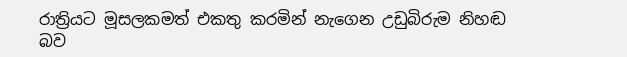රාත්‍රියට මූසලකමත් එකතු කරමින් නැගෙන උඩුබිරුම නිහඬ බව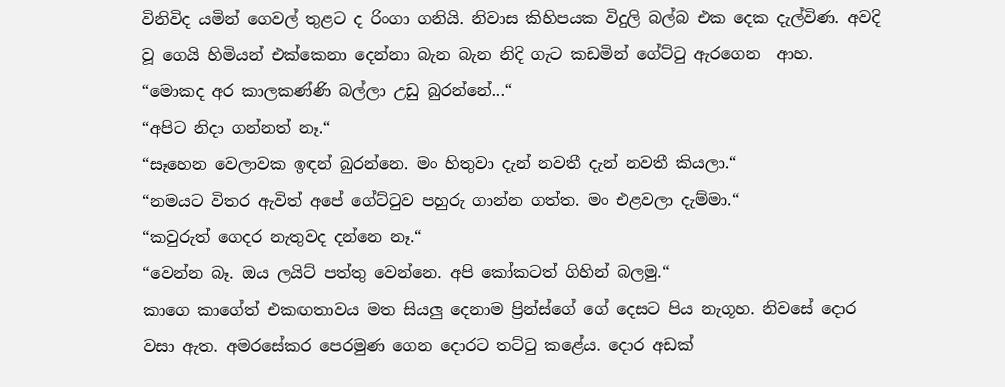විනිවිද යමින් ගෙවල් තුළට ද රිංගා ගනියි. නිවාස කිහිපයක විදුලි බල්බ එක දෙක දැල්විණ. අවදි වූ ගෙයි හිමියන් එක්කෙනා දෙන්නා බැන බැන නිදි ගැට කඩමින් ගේට්ටු ඇරගෙන  ආහ.
“මොකද අර කාලකණ්ණි බල්ලා උඩු බුරන්නේ...“
“අපිට නිදා ගන්නත් නෑ.“
“සෑහෙන වෙලාවක ඉඳන් බුරන්නෙ. මං හිතුවා දැන් නවතී දැන් නවතී කියලා.“
“නමයට විතර ඇවිත් අපේ ගේට්ටුව පහුරු ගාන්න ගත්ත. මං එළවලා දැම්මා.“
“කවුරුත් ගෙදර නැතුවද දන්නෙ නෑ.“
“වෙන්න බෑ. ඔය ලයිට් පත්තු වෙන්නෙ. අපි කෝකටත් ගිහින් බලමු.“
කාගෙ කාගේත් එකඟතාවය මත සියලු දෙනාම ප්‍රින්ස්ගේ ගේ දෙසට පිය නැගූහ. නිවසේ දොර වසා ඇත. අමරසේකර පෙරමුණ ගෙන දොරට තට්ටු කළේය. දොර අඩක්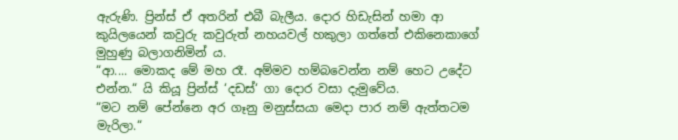ඇරුණි. ප්‍රින්ස් ඒ අතරින් එබී බැලීය. දොර හිඩැසින් හමා ආ කුයිලයෙන් කවුරු කවුරුත් නහයවල් හකුලා ගත්තේ එකිනෙකාගේ මුහුණු බලාගනිමින් ය.
“ආ.... මොකද මේ මහ රෑ. අම්මව හම්බවෙන්න නම් හෙට උදේට එන්න.“ යි කියූ ප්‍රින්ස් ‘දඩස්‘ ගා දොර වසා දැමුවේය.
“මට නම් පේන්නෙ අර ගෑනු මනුස්සයා මෙදා පාර නම් ඇත්තටම මැරිලා.“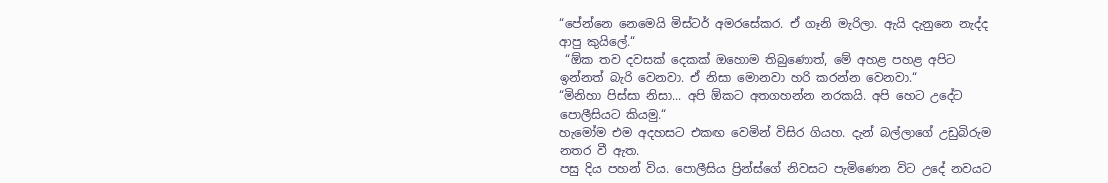“පේන්නෙ නෙමෙයි මිස්ටර් අමරසේකර. ඒ ගෑනි මැරිලා. ඇයි දැනුනෙ නැද්ද ආපු කුයිලේ.“
 “ඕක තව දවසක් දෙකක් ඔහොම තිබුණොත්, මේ අහළ පහළ අපිට ඉන්නත් බැරි වෙනවා. ඒ නිසා මොනවා හරි කරන්න වෙනවා.“
“මිනිහා පිස්සා නිසා... අපි ඕකට අතගහන්න නරකයි. අපි හෙට උදේට පොලීසියට කියමු.“
හැමෝම එම අදහසට එකඟ වෙමින් විසිර ගියහ. දැන් බල්ලාගේ උඩුබිරුම නතර වී ඇත.
පසු දිය පහන් විය. පොලීසිය ප්‍රින්ස්ගේ නිවසට පැමිණෙන විට උදේ නවයට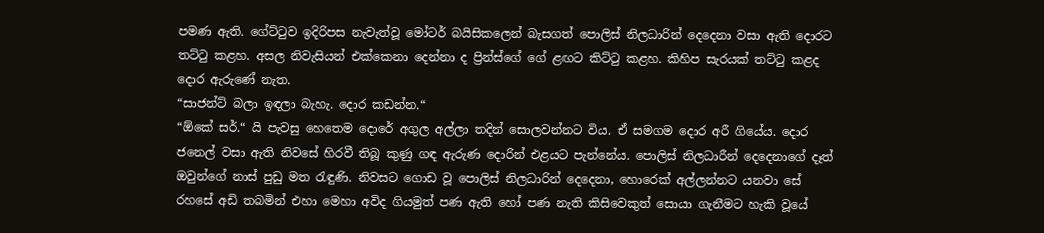පමණ ඇති. ගේට්ටුව ඉදිරිපස නැවැත්වූ මෝටර් බයිසිකලෙන් බැසගත් පොලිස් නිලධාරින් දෙදෙනා වසා ඇති දොරට තට්ටු කළහ. අසල නිවැසියන් එක්කෙනා දෙන්නා ද ප්‍රින්ස්ගේ ගේ ළඟට කිට්ටු කළහ. කිහිප සැරයක් තට්ටු කළද දොර ඇරුණේ නැත.
“සාජන්ට් බලා ඉඳලා බැහැ. දොර කඩන්න.“
“ඕකේ සර්.“ යි පැවසු හෙතෙම දොරේ අගුල අල්ලා තදින් සොලවන්නට විය. ඒ සමගම දොර අරී ගියේය. දොර ජනෙල් වසා ඇති නිවසේ හිරවී තිබූ කුණු ගඳ ඇරුණ දොරින් එළයට පැන්නේය. පොලිස් නිලධාරීන් දෙදෙනාගේ දෑත් ඔවුන්ගේ නාස් පුඩු මත රැඳුණි. නිවසට ගොඩ වූ පොලිස් නිලධාරින් දෙදෙනා, හොරෙක් අල්ලන්නට යනවා සේ රහසේ අඩි තබමින් එහා මෙහා අවිද ගියමුත් පණ ඇති හෝ පණ නැති කිසිවෙකුත් සොයා ගැනීමට හැකි වූයේ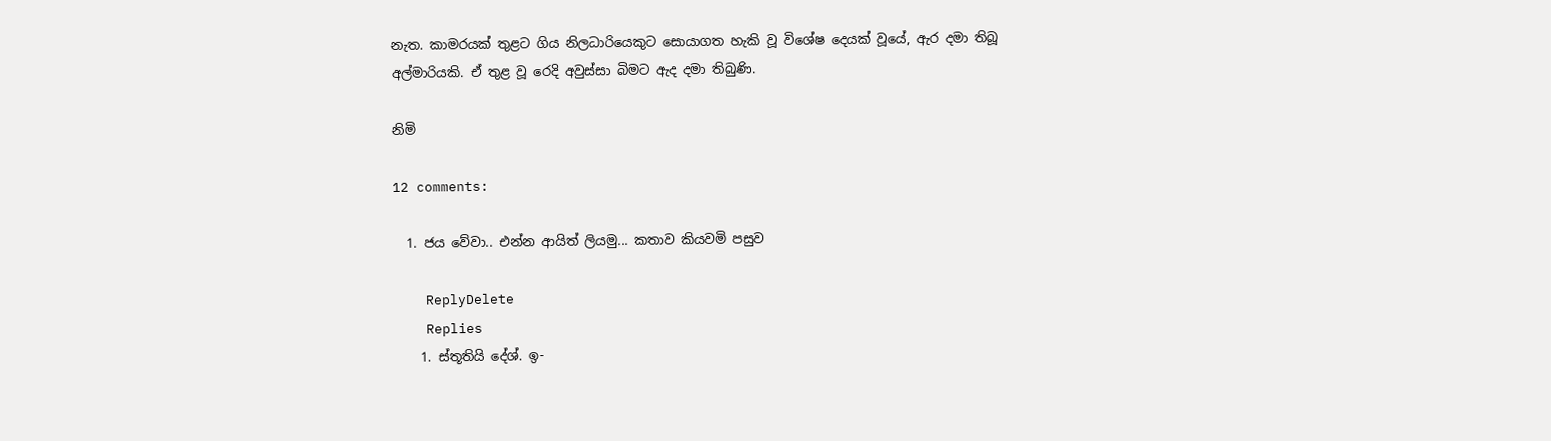නැත. කාමරයක් තුළට ගිය නිලධාරියෙකුට සොයාගත හැකි වූ විශේෂ දෙයක් වූයේ, ඇර දමා තිබූ අල්මාරියකි. ඒ තුළ වූ රෙදි අවුස්සා බිමට ඇද දමා තිබුණි.

නිමි

12 comments:

  1. ජය වේවා.. එන්න ආයිත් ලියමු... කතාව කියවමි පසුව

    ReplyDelete
    Replies
    1. ස්තූතියි දේශ්. ඉ-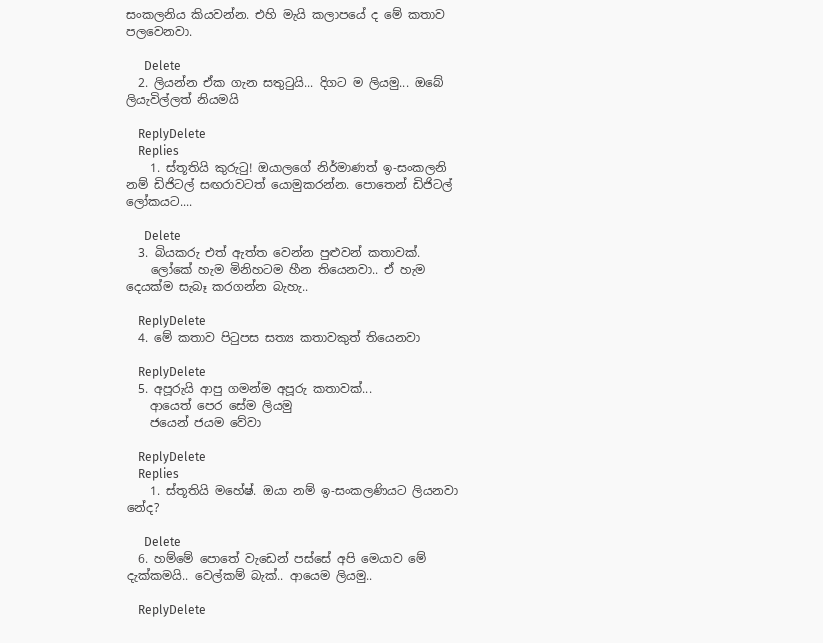සංකලනිය කියවන්න. එහි මැයි කලාපයේ ද මේ කතාව පලවෙනවා.

      Delete
  2. ලියන්න ඒක ගැන සතුටුයි... දිගට ම ලියමු... ඔබේ ලියැවිල්ලත් නියමයි

    ReplyDelete
    Replies
    1. ස්තූතියි කුරුටු! ඔයාලගේ නිර්මාණත් ඉ-සංකලනි නම් ඩිජිටල් සඟරාවටත් යොමුකරන්න. පොතෙන් ඩිජිටල් ලෝකයට....

      Delete
  3. බියකරු එත් ඇත්ත වෙන්න පුළුවන් කතාවක්.
    ලෝකේ හැම මිනිහටම හීන තියෙනවා.. ඒ හැම දෙයක්ම සැබෑ කරගන්න බැහැ..

    ReplyDelete
  4. මේ කතාව පිටුපස සත්‍ය කතාවකුත් තියෙනවා

    ReplyDelete
  5. අපූරුයි ආපු ගමන්ම අපූරු කතාවක්...
    ආයෙත් පෙර සේම ලියමු
    ජයෙන් ජයම වේවා

    ReplyDelete
    Replies
    1. ස්තූතියි මහේෂ්. ඔයා නම් ඉ-සංකලණියට ලියනවා නේද?

      Delete
  6. හම්මේ පොතේ වැඩෙන් පස්සේ අපි මෙයාව මේ දැක්කමයි.. වෙල්කම් බැක්.. ආයෙම ලියමු..

    ReplyDelete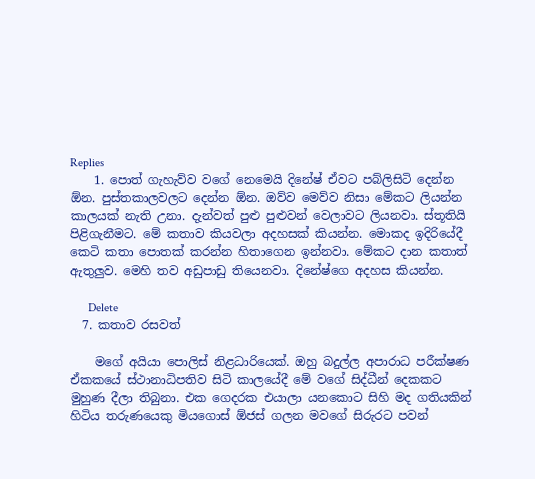Replies
    1. පොත් ගැහැව්ව වගේ නෙමෙයි දිනේෂ් ඒවට පබ්ලිසිටි දෙන්න ඕන. පුස්තකාලවලට දෙන්න ඕන. ඔව්ව මෙව්ව නිසා මේකට ලියන්න කාලයක් නැති උනා. දැන්වත් පුළු පුළුවන් වෙලාවට ලියනවා. ස්තූතියි පිළිගැනීමට. මේ කතාව කියවලා අදහසක් කියන්න. මොකද ඉදිරියේදී කෙටි කතා පොතක් කරන්න හිතාගෙන ඉන්නවා. මේකට දාන කතාත් ඇතුලුව. මෙහි තව අඩුපාඩු තියෙනවා. දිනේෂ්ගෙ අදහස කියන්න.

      Delete
  7. කතාව රසවත්

    මගේ අයියා පොලිස් නිළධාරියෙක්. ඔහු බදුල්ල අපාරාධ පරීක්ෂණ ඒකකයේ ස්ථානාධිපතිව සිටි කාලයේදී මේ වගේ සිද්ධීන් දෙකකට මුහුණ දීලා තිබුනා. එක ගෙදරක එයාලා යනකොට සිහි මද ගතියකින් හිටිය තරුණයෙකු මියගොස් ඕජස් ගලන මවගේ සිරුරට පවන්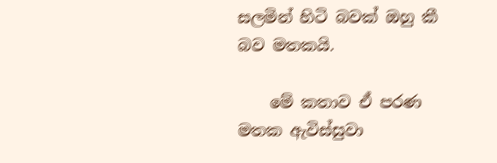සලමින් හිටි බවක් ඔහු කී බව මතකයි.

    මේ කතාව ඒ පරණ මතක ඇවිස්සුවා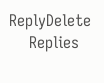ReplyDelete
    Replies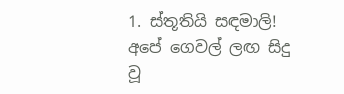1. ස්තූතියි සඳමාලි! අපේ ගෙවල් ලඟ සිදු වූ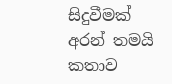සිදුවීමක් අරන් තමයි කතාව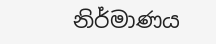නිර්මාණය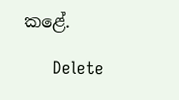කළේ.

      Delete